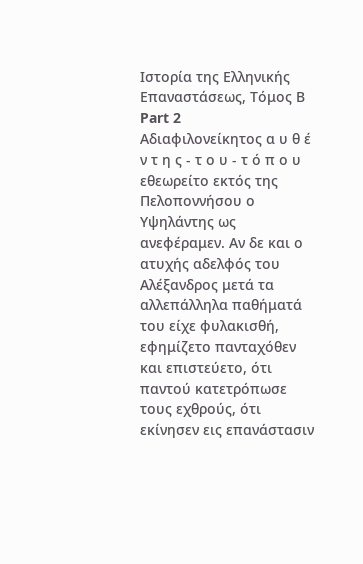Ιστορία της Ελληνικής Επαναστάσεως, Τόμος Β
Part 2
Αδιαφιλονείκητος α υ θ έ ν τ η ς - τ ο υ - τ ό π ο υ εθεωρείτο εκτός της Πελοποννήσου ο Υψηλάντης ως ανεφέραμεν. Αν δε και ο ατυχής αδελφός του Αλέξανδρος μετά τα αλλεπάλληλα παθήματά του είχε φυλακισθή, εφημίζετο πανταχόθεν και επιστεύετο, ότι παντού κατετρόπωσε τους εχθρούς, ότι εκίνησεν εις επανάστασιν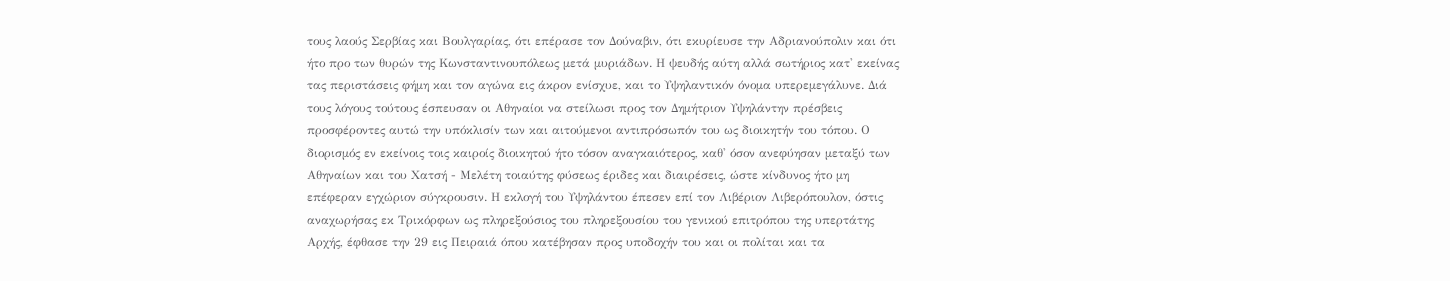τους λαούς Σερβίας και Βουλγαρίας, ότι επέρασε τον Δούναβιν, ότι εκυρίευσε την Αδριανούπολιν και ότι ήτο προ των θυρών της Κωνσταντινουπόλεως μετά μυριάδων. Η ψευδής αύτη αλλά σωτήριος κατ' εκείνας τας περιστάσεις φήμη και τον αγώνα εις άκρον ενίσχυε, και το Υψηλαντικόν όνομα υπερεμεγάλυνε. Διά τους λόγους τούτους έσπευσαν οι Αθηναίοι να στείλωσι προς τον Δημήτριον Υψηλάντην πρέσβεις προσφέροντες αυτώ την υπόκλισίν των και αιτούμενοι αντιπρόσωπόν του ως διοικητήν του τόπου. Ο διορισμός εν εκείνοις τοις καιροίς διοικητού ήτο τόσον αναγκαιότερος, καθ' όσον ανεφύησαν μεταξύ των Αθηναίων και του Χατσή - Μελέτη τοιαύτης φύσεως έριδες και διαιρέσεις, ώστε κίνδυνος ήτο μη επέφεραν εγχώριον σύγκρουσιν. Η εκλογή του Υψηλάντου έπεσεν επί τον Λιβέριον Λιβερόπουλον, όστις αναχωρήσας εκ Τρικόρφων ως πληρεξούσιος του πληρεξουσίου του γενικού επιτρόπου της υπερτάτης Αρχής, έφθασε την 29 εις Πειραιά όπου κατέβησαν προς υποδοχήν του και οι πολίται και τα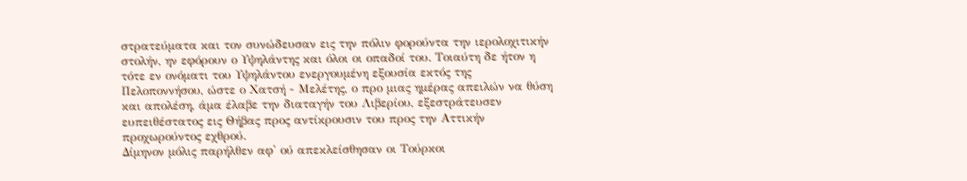στρατεύματα και τον συνώδευσαν εις την πόλιν φορούντα την ιερολοχιτικήν στολήν, ην εφόρουν ο Υψηλάντης και όλοι οι οπαδοί του. Τοιαύτη δε ήτον η τότε εν ονόματι του Υψηλάντου ενεργουμένη εξουσία εκτός της Πελοποννήσου, ώστε ο Χατσή - Μελέτης, ο προ μιας ημέρας απειλών να θύση και απολέση, άμα έλαβε την διαταγήν του Λιβερίου, εξεστράτευσεν ευπειθέστατος εις Θήβας προς αντίκρουσιν του προς την Αττικήν προχωρούντος εχθρού.
Δίμηνον μόλις παρήλθεν αφ' ού απεκλείσθησαν οι Τούρκοι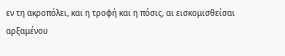εν τη ακροπόλει, και η τροφή και η πόσις, αι εισκομισθείσαι αρξαμένου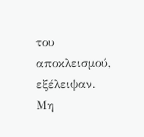του αποκλεισμού, εξέλειψαν. Μη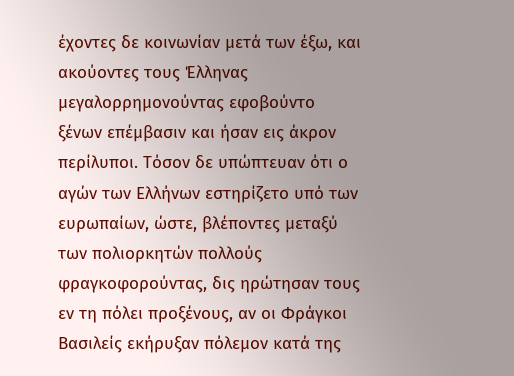έχοντες δε κοινωνίαν μετά των έξω, και ακούοντες τους Έλληνας μεγαλορρημονούντας εφοβούντο ξένων επέμβασιν και ήσαν εις άκρον περίλυποι. Τόσον δε υπώπτευαν ότι ο αγών των Ελλήνων εστηρίζετο υπό των ευρωπαίων, ώστε, βλέποντες μεταξύ των πολιορκητών πολλούς φραγκοφορούντας, δις ηρώτησαν τους εν τη πόλει προξένους, αν οι Φράγκοι Βασιλείς εκήρυξαν πόλεμον κατά της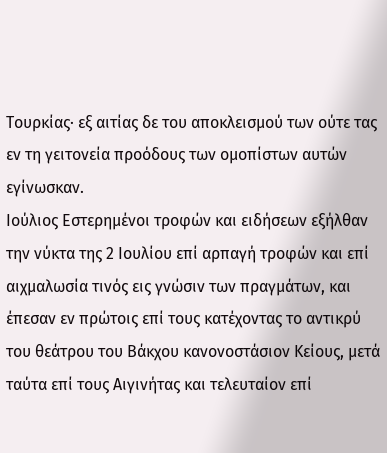Τουρκίας· εξ αιτίας δε του αποκλεισμού των ούτε τας εν τη γειτονεία προόδους των ομοπίστων αυτών εγίνωσκαν.
Ιούλιος Εστερημένοι τροφών και ειδήσεων εξήλθαν την νύκτα της 2 Ιουλίου επί αρπαγή τροφών και επί αιχμαλωσία τινός εις γνώσιν των πραγμάτων, και έπεσαν εν πρώτοις επί τους κατέχοντας το αντικρύ του θεάτρου του Βάκχου κανονοστάσιον Κείους, μετά ταύτα επί τους Αιγινήτας και τελευταίον επί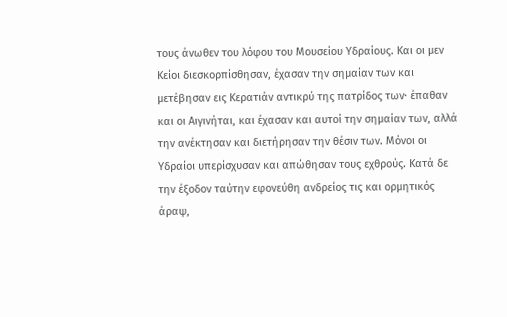τους άνωθεν του λόφου του Μουσείου Υδραίους. Και οι μεν Κείοι διεσκορπίσθησαν, έχασαν την σημαίαν των και μετέβησαν εις Κερατιάν αντικρύ της πατρίδος των· έπαθαν και οι Αιγινήται, και έχασαν και αυτοί την σημαίαν των, αλλά την ανέκτησαν και διετήρησαν την θέσιν των. Μόνοι οι Υδραίοι υπερίσχυσαν και απώθησαν τους εχθρούς. Κατά δε την έξοδον ταύτην εφονεύθη ανδρείος τις και ορμητικός άραψ,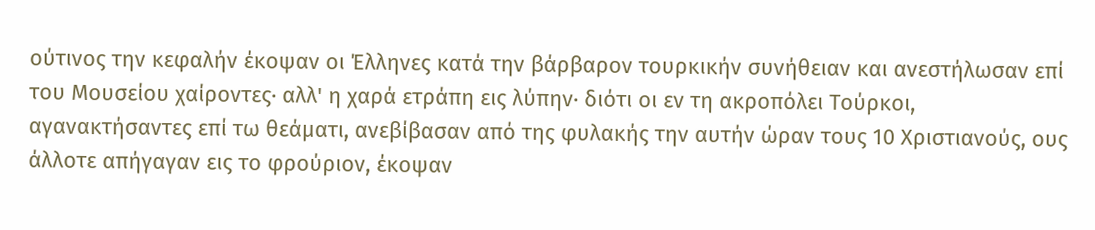ούτινος την κεφαλήν έκοψαν οι Έλληνες κατά την βάρβαρον τουρκικήν συνήθειαν και ανεστήλωσαν επί του Μουσείου χαίροντες· αλλ' η χαρά ετράπη εις λύπην· διότι οι εν τη ακροπόλει Τούρκοι, αγανακτήσαντες επί τω θεάματι, ανεβίβασαν από της φυλακής την αυτήν ώραν τους 10 Χριστιανούς, ους άλλοτε απήγαγαν εις το φρούριον, έκοψαν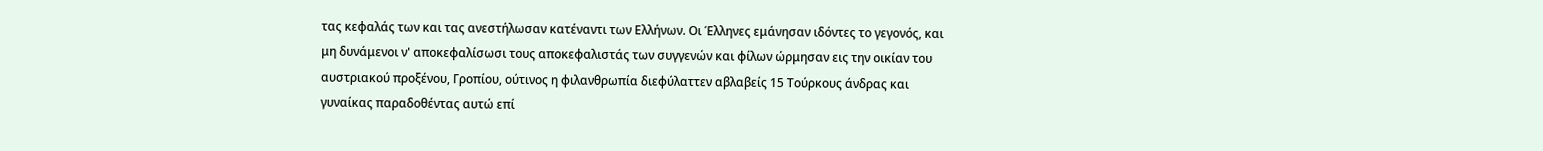τας κεφαλάς των και τας ανεστήλωσαν κατέναντι των Ελλήνων. Οι Έλληνες εμάνησαν ιδόντες το γεγονός, και μη δυνάμενοι ν' αποκεφαλίσωσι τους αποκεφαλιστάς των συγγενών και φίλων ώρμησαν εις την οικίαν του αυστριακού προξένου, Γροπίου, ούτινος η φιλανθρωπία διεφύλαττεν αβλαβείς 15 Τούρκους άνδρας και γυναίκας παραδοθέντας αυτώ επί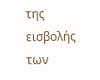της εισβολής των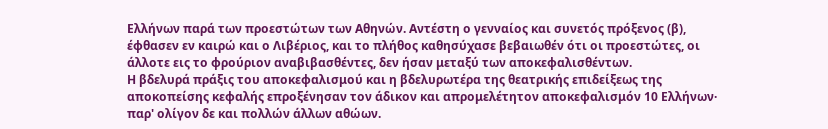Ελλήνων παρά των προεστώτων των Αθηνών. Αντέστη ο γενναίος και συνετός πρόξενος (β), έφθασεν εν καιρώ και ο Λιβέριος, και το πλήθος καθησύχασε βεβαιωθέν ότι οι προεστώτες, οι άλλοτε εις το φρούριον αναβιβασθέντες, δεν ήσαν μεταξύ των αποκεφαλισθέντων.
Η βδελυρά πράξις του αποκεφαλισμού και η βδελυρωτέρα της θεατρικής επιδείξεως της αποκοπείσης κεφαλής επροξένησαν τον άδικον και απρομελέτητον αποκεφαλισμόν 10 Ελλήνων· παρ' ολίγον δε και πολλών άλλων αθώων.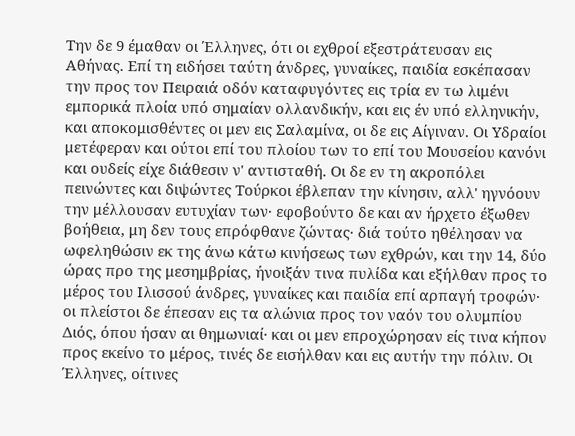Την δε 9 έμαθαν οι Έλληνες, ότι οι εχθροί εξεστράτευσαν εις Αθήνας. Επί τη ειδήσει ταύτη άνδρες, γυναίκες, παιδία εσκέπασαν την προς τον Πειραιά οδόν καταφυγόντες εις τρία εν τω λιμένι εμπορικά πλοία υπό σημαίαν ολλανδικήν, και εις έν υπό ελληνικήν, και αποκομισθέντες οι μεν εις Σαλαμίνα, οι δε εις Αίγιναν. Οι Υδραίοι μετέφεραν και ούτοι επί του πλοίου των το επί του Μουσείου κανόνι και ουδείς είχε διάθεσιν ν' αντισταθή. Οι δε εν τη ακροπόλει πεινώντες και διψώντες Τούρκοι έβλεπαν την κίνησιν, αλλ' ηγνόουν την μέλλουσαν ευτυχίαν των· εφοβούντο δε και αν ήρχετο έξωθεν βοήθεια, μη δεν τους επρόφθανε ζώντας· διά τούτο ηθέλησαν να ωφεληθώσιν εκ της άνω κάτω κινήσεως των εχθρών, και την 14, δύο ώρας προ της μεσημβρίας, ήνοιξάν τινα πυλίδα και εξήλθαν προς το μέρος του Ιλισσού άνδρες, γυναίκες και παιδία επί αρπαγή τροφών· οι πλείστοι δε έπεσαν εις τα αλώνια προς τον ναόν του ολυμπίου Διός, όπου ήσαν αι θημωνιαί· και οι μεν επροχώρησαν είς τινα κήπον προς εκείνο το μέρος, τινές δε εισήλθαν και εις αυτήν την πόλιν. Οι Έλληνες, οίτινες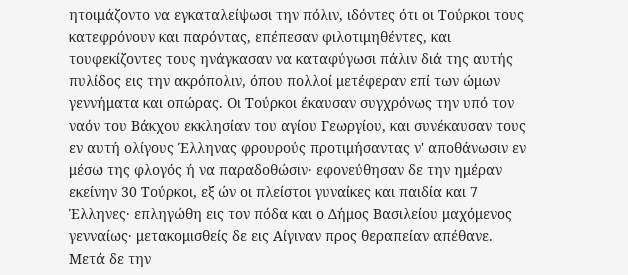ητοιμάζοντο να εγκαταλείψωσι την πόλιν, ιδόντες ότι οι Τούρκοι τους κατεφρόνουν και παρόντας, επέπεσαν φιλοτιμηθέντες, και τουφεκίζοντες τους ηνάγκασαν να καταφύγωσι πάλιν διά της αυτής πυλίδος εις την ακρόπολιν, όπου πολλοί μετέφεραν επί των ώμων γεννήματα και οπώρας. Οι Τούρκοι έκαυσαν συγχρόνως την υπό τον ναόν του Βάκχου εκκλησίαν του αγίου Γεωργίου, και συνέκαυσαν τους εν αυτή ολίγους Έλληνας φρουρούς προτιμήσαντας ν' αποθάνωσιν εν μέσω της φλογός ή να παραδοθώσιν· εφονεύθησαν δε την ημέραν εκείνην 30 Τούρκοι, εξ ών οι πλείστοι γυναίκες και παιδία και 7 Έλληνες· επληγώθη εις τον πόδα και ο Δήμος Βασιλείου μαχόμενος γενναίως· μετακομισθείς δε εις Αίγιναν προς θεραπείαν απέθανε.
Μετά δε την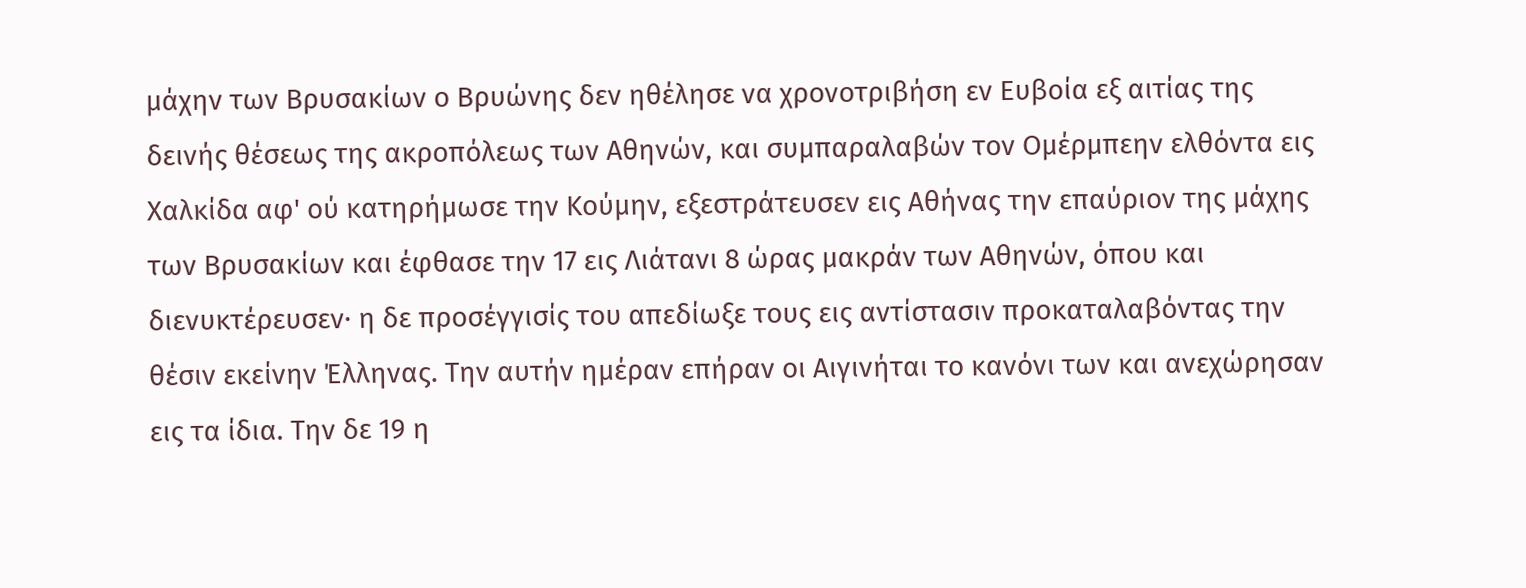μάχην των Βρυσακίων ο Βρυώνης δεν ηθέλησε να χρονοτριβήση εν Ευβοία εξ αιτίας της δεινής θέσεως της ακροπόλεως των Αθηνών, και συμπαραλαβών τον Ομέρμπεην ελθόντα εις Χαλκίδα αφ' ού κατηρήμωσε την Κούμην, εξεστράτευσεν εις Αθήνας την επαύριον της μάχης των Βρυσακίων και έφθασε την 17 εις Λιάτανι 8 ώρας μακράν των Αθηνών, όπου και διενυκτέρευσεν· η δε προσέγγισίς του απεδίωξε τους εις αντίστασιν προκαταλαβόντας την θέσιν εκείνην Έλληνας. Την αυτήν ημέραν επήραν οι Αιγινήται το κανόνι των και ανεχώρησαν εις τα ίδια. Την δε 19 η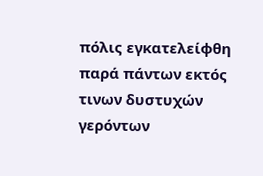πόλις εγκατελείφθη παρά πάντων εκτός τινων δυστυχών γερόντων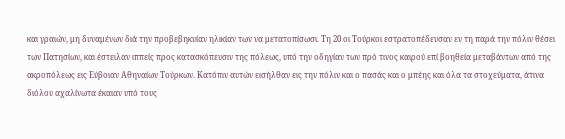και γραιών, μη δυναμένων διά την προβεβηκυίαν ηλικίαν των να μετατοπίσωσι. Τη 20 οι Τούρκοι εστρατοπέδευσαν εν τη παρά την πόλιν θέσει των Πατησίων, και έστειλαν ιππείς προς κατασκόπευσιν της πόλεως, υπό την οδηγίαν των πρό τινος καιρού επί βοηθεία μεταβάντων από της ακροπόλεως εις Εύβοιαν Αθηναίων Τούρκων. Κατόπιν αυτών εισήλθαν εις την πόλιν και ο πασάς και ο μπέης και όλα τα στοχεύματα, άτινα διόλου αχαλίνωτα έκαιαν υπό τους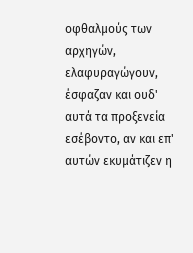οφθαλμούς των αρχηγών, ελαφυραγώγουν, έσφαζαν και ουδ' αυτά τα προξενεία εσέβοντο, αν και επ' αυτών εκυμάτιζεν η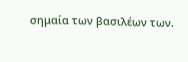σημαία των βασιλέων των.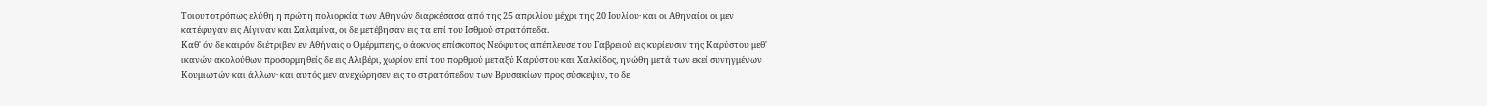Τοιουτοτρόπως ελύθη η πρώτη πολιορκία των Αθηνών διαρκέσασα από της 25 απριλίου μέχρι της 20 Ιουλίου· και οι Αθηναίοι οι μεν κατέφυγαν εις Αίγιναν και Σαλαμίνα, οι δε μετέβησαν εις τα επί του Ισθμού στρατόπεδα.
Καθ' όν δε καιρόν διέτριβεν εν Αθήναις ο Ομέρμπεης, ο άοκνος επίσκοπος Νεόφυτος απέπλευσε του Γαβρειού εις κυρίευσιν της Καρύστου μεθ' ικανών ακολούθων προσορμηθείς δε εις Αλιβέρι, χωρίον επί του πορθμού μεταξύ Καρύστου και Χαλκίδος, ηνώθη μετά των εκεί συνηγμένων Κουμιωτών και άλλων· και αυτός μεν ανεχώρησεν εις το στρατόπεδον των Βρυσακίων προς σύσκεψιν, το δε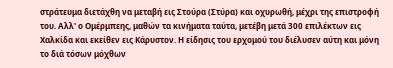στράτευμα διετάχθη να μεταβή εις Στούρα (Στύρα) και οχυρωθή, μέχρι της επιστροφή του. Αλλ' ο Ομέρμπεης, μαθών τα κινήματα ταύτα, μετέβη μετά 300 επιλέκτων εις Χαλκίδα και εκείθεν εις Κάρυστον. Η είδησις του ερχομού του διέλυσεν αύτη και μόνη το διά τόσων μόχθων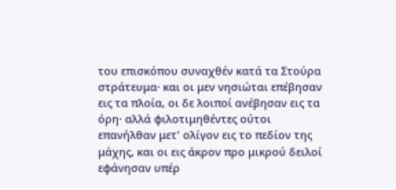του επισκόπου συναχθέν κατά τα Στούρα στράτευμα· και οι μεν νησιώται επέβησαν εις τα πλοία, οι δε λοιποί ανέβησαν εις τα όρη· αλλά φιλοτιμηθέντες ούτοι επανήλθαν μετ' ολίγον εις το πεδίον της μάχης, και οι εις άκρον προ μικρού δειλοί εφάνησαν υπέρ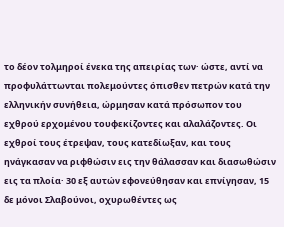το δέον τολμηροί ένεκα της απειρίας των· ώστε, αντί να προφυλάττωνται πολεμούντες όπισθεν πετρών κατά την ελληνικήν συνήθεια, ώρμησαν κατά πρόσωπον του εχθρού ερχομένου τουφεκίζοντες και αλαλάζοντες. Οι εχθροί τους έτρεψαν, τους κατεδίωξαν, και τους ηνάγκασαν να ριφθώσιν εις την θάλασσαν και διασωθώσιν εις τα πλοία· 30 εξ αυτών εφονεύθησαν και επνίγησαν, 15 δε μόνοι Σλαβούνοι, οχυρωθέντες ως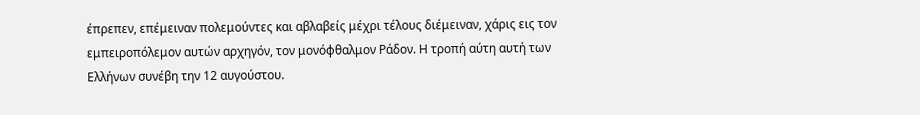έπρεπεν, επέμειναν πολεμούντες και αβλαβείς μέχρι τέλους διέμειναν, χάρις εις τον εμπειροπόλεμον αυτών αρχηγόν, τον μονόφθαλμον Ράδον. Η τροπή αύτη αυτή των Ελλήνων συνέβη την 12 αυγούστου.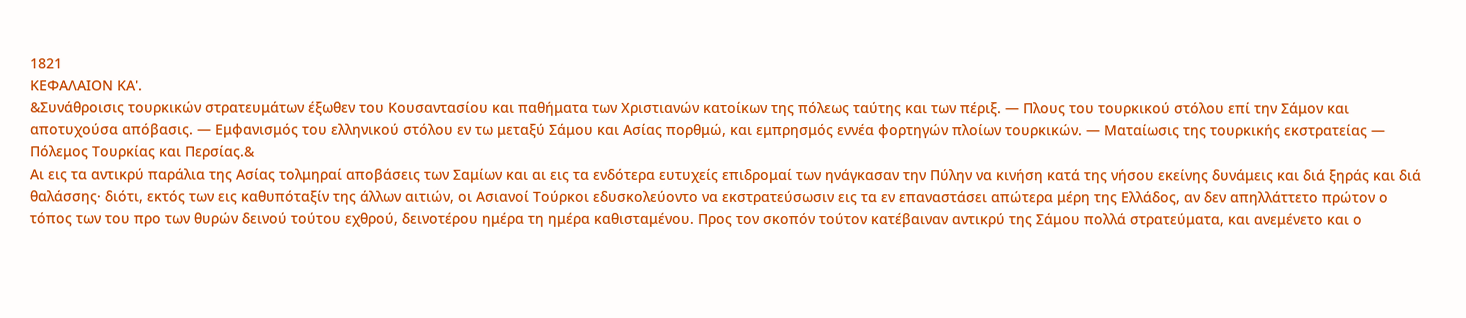1821
ΚΕΦΑΛΑΙΟΝ ΚΑ'.
&Συνάθροισις τουρκικών στρατευμάτων έξωθεν του Κουσαντασίου και παθήματα των Χριστιανών κατοίκων της πόλεως ταύτης και των πέριξ. — Πλους του τουρκικού στόλου επί την Σάμον και αποτυχούσα απόβασις. — Εμφανισμός του ελληνικού στόλου εν τω μεταξύ Σάμου και Ασίας πορθμώ, και εμπρησμός εννέα φορτηγών πλοίων τουρκικών. — Ματαίωσις της τουρκικής εκστρατείας — Πόλεμος Τουρκίας και Περσίας.&
Αι εις τα αντικρύ παράλια της Ασίας τολμηραί αποβάσεις των Σαμίων και αι εις τα ενδότερα ευτυχείς επιδρομαί των ηνάγκασαν την Πύλην να κινήση κατά της νήσου εκείνης δυνάμεις και διά ξηράς και διά θαλάσσης· διότι, εκτός των εις καθυπόταξίν της άλλων αιτιών, οι Ασιανοί Τούρκοι εδυσκολεύοντο να εκστρατεύσωσιν εις τα εν επαναστάσει απώτερα μέρη της Ελλάδος, αν δεν απηλλάττετο πρώτον ο τόπος των του προ των θυρών δεινού τούτου εχθρού, δεινοτέρου ημέρα τη ημέρα καθισταμένου. Προς τον σκοπόν τούτον κατέβαιναν αντικρύ της Σάμου πολλά στρατεύματα, και ανεμένετο και ο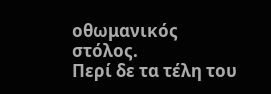οθωμανικός στόλος.
Περί δε τα τέλη του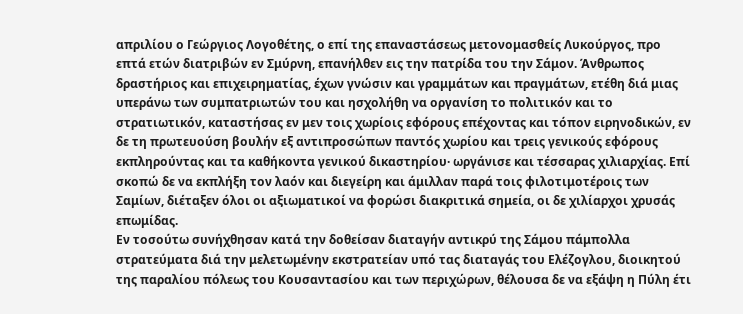απριλίου ο Γεώργιος Λογοθέτης, ο επί της επαναστάσεως μετονομασθείς Λυκούργος, προ επτά ετών διατριβών εν Σμύρνη, επανήλθεν εις την πατρίδα του την Σάμον. Άνθρωπος δραστήριος και επιχειρηματίας, έχων γνώσιν και γραμμάτων και πραγμάτων, ετέθη διά μιας υπεράνω των συμπατριωτών του και ησχολήθη να οργανίση το πολιτικόν και το στρατιωτικόν, καταστήσας εν μεν τοις χωρίοις εφόρους επέχοντας και τόπον ειρηνοδικών, εν δε τη πρωτευούση βουλήν εξ αντιπροσώπων παντός χωρίου και τρεις γενικούς εφόρους εκπληρούντας και τα καθήκοντα γενικού δικαστηρίου· ωργάνισε και τέσσαρας χιλιαρχίας. Επί σκοπώ δε να εκπλήξη τον λαόν και διεγείρη και άμιλλαν παρά τοις φιλοτιμοτέροις των Σαμίων, διέταξεν όλοι οι αξιωματικοί να φορώσι διακριτικά σημεία, οι δε χιλίαρχοι χρυσάς επωμίδας.
Εν τοσούτω συνήχθησαν κατά την δοθείσαν διαταγήν αντικρύ της Σάμου πάμπολλα στρατεύματα διά την μελετωμένην εκστρατείαν υπό τας διαταγάς του Ελέζογλου, διοικητού της παραλίου πόλεως του Κουσαντασίου και των περιχώρων, θέλουσα δε να εξάψη η Πύλη έτι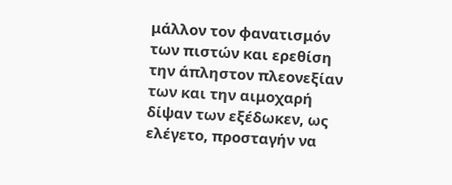μάλλον τον φανατισμόν των πιστών και ερεθίση την άπληστον πλεονεξίαν των και την αιμοχαρή δίψαν των εξέδωκεν, ως ελέγετο, προσταγήν να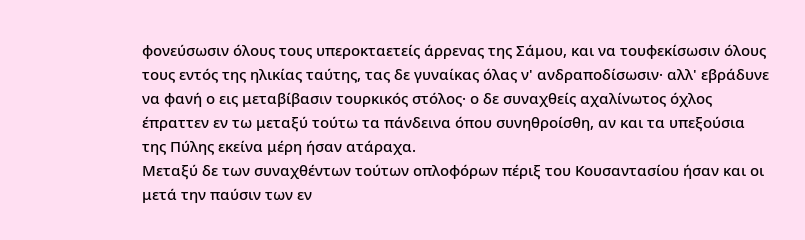φονεύσωσιν όλους τους υπεροκταετείς άρρενας της Σάμου, και να τουφεκίσωσιν όλους τους εντός της ηλικίας ταύτης, τας δε γυναίκας όλας ν' ανδραποδίσωσιν· αλλ' εβράδυνε να φανή ο εις μεταβίβασιν τουρκικός στόλος· ο δε συναχθείς αχαλίνωτος όχλος έπραττεν εν τω μεταξύ τούτω τα πάνδεινα όπου συνηθροίσθη, αν και τα υπεξούσια της Πύλης εκείνα μέρη ήσαν ατάραχα.
Μεταξύ δε των συναχθέντων τούτων οπλοφόρων πέριξ του Κουσαντασίου ήσαν και οι μετά την παύσιν των εν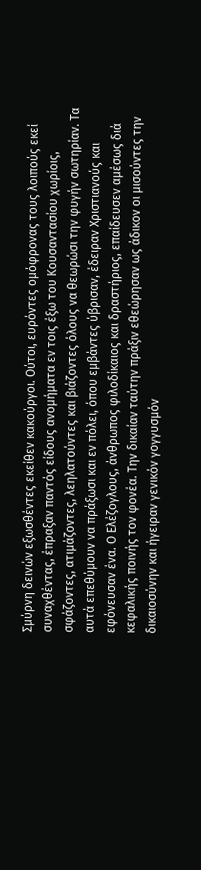Σμύρνη δεινών εξωσθέντες εκείθεν κακούργοι. Ούτοι, ευρόντες ομόφρονας τους λοιπούς εκεί συναχθέντας, έπραξαν παντός είδους ανομήματα εν τοις έξω του Κουσαντασίου χωρίοις, σφάζοντες, ατιμάζοντες, λεηλατούντες και βιάζοντες όλους να θεωρώσι την φυγήν σωτηρίαν. Τα αυτά επεθύμουν να πράξωσι και εν πόλει, όπου εμβάντες ύβρισαν, έδειραν Χριστιανούς και εφόνευσαν ένα. Ο Ελέζογλους, άνθρωπος φιλοδίκαιος και δραστήριος, επαίδευσεν αμέσως διά κεφαλικής ποινής τον φονέα. Την δικαίαν ταύτην πράξιν εθεώρησαν ως άδικον οι μισούντες την δικαιοσύνην και ήγειραν γενικόν γογγυσμόν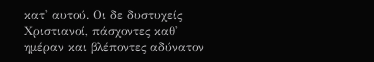κατ' αυτού. Οι δε δυστυχείς Χριστιανοί, πάσχοντες καθ' ημέραν και βλέποντες αδύνατον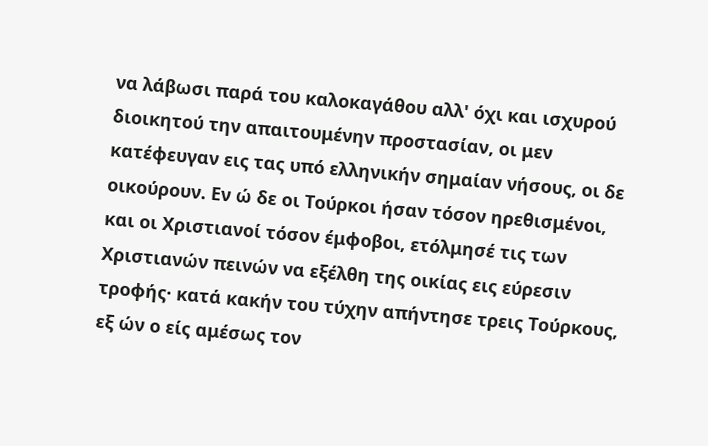να λάβωσι παρά του καλοκαγάθου αλλ' όχι και ισχυρού διοικητού την απαιτουμένην προστασίαν, οι μεν κατέφευγαν εις τας υπό ελληνικήν σημαίαν νήσους, οι δε οικούρουν. Εν ώ δε οι Τούρκοι ήσαν τόσον ηρεθισμένοι, και οι Χριστιανοί τόσον έμφοβοι, ετόλμησέ τις των Χριστιανών πεινών να εξέλθη της οικίας εις εύρεσιν τροφής· κατά κακήν του τύχην απήντησε τρεις Τούρκους, εξ ών ο είς αμέσως τον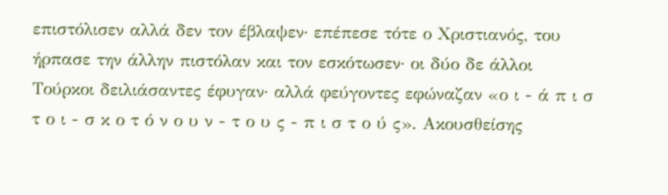επιστόλισεν αλλά δεν τον έβλαψεν· επέπεσε τότε ο Χριστιανός, του ήρπασε την άλλην πιστόλαν και τον εσκότωσεν· οι δύο δε άλλοι Τούρκοι δειλιάσαντες έφυγαν· αλλά φεύγοντες εφώναζαν «ο ι - ά π ι σ τ ο ι - σ κ ο τ ό ν ο υ ν - τ ο υ ς - π ι σ τ ο ύ ς». Ακουσθείσης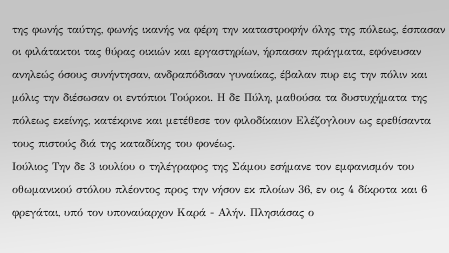της φωνής ταύτης, φωνής ικανής να φέρη την καταστροφήν όλης της πόλεως, έσπασαν οι φιλάτακτοι τας θύρας οικιών και εργαστηρίων, ήρπασαν πράγματα, εφόνευσαν ανηλεώς όσους συνήντησαν, ανδραπόδισαν γυναίκας, έβαλαν πυρ εις την πόλιν και μόλις την διέσωσαν οι εντόπιοι Τούρκοι. Η δε Πύλη, μαθούσα τα δυστυχήματα της πόλεως εκείνης, κατέκρινε και μετέθεσε τον φιλοδίκαιον Ελέζογλουν ως ερεθίσαντα τους πιστούς διά της καταδίκης του φονέως.
Ιούλιος Την δε 3 ιουλίου ο τηλέγραφος της Σάμου εσήμανε τον εμφανισμόν του οθωμανικού στόλου πλέοντος προς την νήσον εκ πλοίων 36, εν οις 4 δίκροτα και 6 φρεγάται, υπό τον υποναύαρχον Καρά - Αλήν. Πλησιάσας ο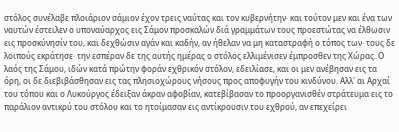στόλος συνέλαβε πλοιάριον σάμιον έχον τρεις ναύτας και τον κυβερνήτην· και τούτον μεν και ένα των ναυτών έστειλεν ο υποναύαρχος εις Σάμον προσκαλών διά γραμμάτων τους προεστώτας να έλθωσιν εις προσκύνησίν του, και δεχθώσιν αγάν και καδήν, αν ήθελαν να μη καταστραφή ο τόπος των· τους δε λοιπούς εκράτησε· την εσπέραν δε της αυτής ημέρας ο στόλος ελλιμένισεν έμπροσθεν της Χώρας. Ο λαός της Σάμου, ιδών κατά πρώτην φοράν εχθρικόν στόλον, εδειλίασε, και οι μεν ανέβησαν εις τα όρη, οι δε διεβιβάσθησαν εις τας πλησιοχώρους νήσους προς αποφυγήν του κινδύνου. Αλλ' αι Αρχαί του τόπου και ο Λυκούργος έδειξαν άκραν αφοβίαν, κατεβίβασαν το προοργανισθέν στράτευμα εις το παράλιον αντικρύ του στόλου και το ητοίμασαν εις αντίκρουσιν του εχθρού, αν επεχείρει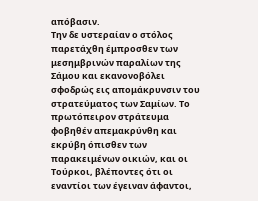απόβασιν.
Την δε υστεραίαν ο στόλος παρετάχθη έμπροσθεν των μεσημβρινών παραλίων της Σάμου και εκανονοβόλει σφοδρώς εις απομάκρυνσιν του στρατεύματος των Σαμίων. Το πρωτόπειρον στράτευμα φοβηθέν απεμακρύνθη και εκρύβη όπισθεν των παρακειμένων οικιών, και οι Τούρκοι, βλέποντες ότι οι εναντίοι των έγειναν άφαντοι,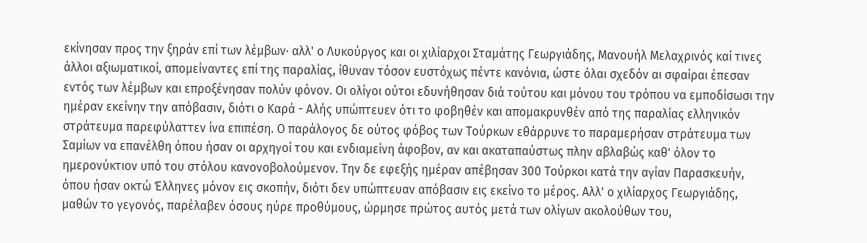εκίνησαν προς την ξηράν επί των λέμβων· αλλ' ο Λυκούργος και οι χιλίαρχοι Σταμάτης Γεωργιάδης, Μανουήλ Μελαχρινός καί τινες άλλοι αξιωματικοί, απομείναντες επί της παραλίας, ίθυναν τόσον ευστόχως πέντε κανόνια, ώστε όλαι σχεδόν αι σφαίραι έπεσαν εντός των λέμβων και επροξένησαν πολύν φόνον. Οι ολίγοι ούτοι εδυνήθησαν διά τούτου και μόνου του τρόπου να εμποδίσωσι την ημέραν εκείνην την απόβασιν, διότι ο Καρά - Αλής υπώπτευεν ότι το φοβηθέν και απομακρυνθέν από της παραλίας ελληνικόν στράτευμα παρεφύλαττεν ίνα επιπέση. Ο παράλογος δε ούτος φόβος των Τούρκων εθάρρυνε το παραμερήσαν στράτευμα των Σαμίων να επανέλθη όπου ήσαν οι αρχηγοί του και ενδιαμείνη άφοβον, αν και ακαταπαύστως πλην αβλαβώς καθ' όλον το ημερονύκτιον υπό του στόλου κανονοβολούμενον. Την δε εφεξής ημέραν απέβησαν 300 Τούρκοι κατά την αγίαν Παρασκευήν, όπου ήσαν οκτώ Έλληνες μόνον εις σκοπήν, διότι δεν υπώπτευαν απόβασιν εις εκείνο το μέρος. Αλλ' ο χιλίαρχος Γεωργιάδης, μαθών το γεγονός, παρέλαβεν όσους ηύρε προθύμους, ώρμησε πρώτος αυτός μετά των ολίγων ακολούθων του,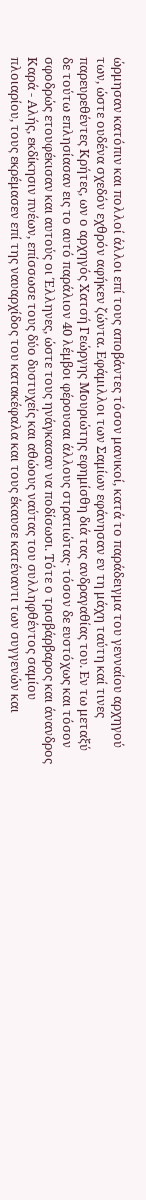ώρμησαν κατόπιν και πολλοί άλλοι επί τους αποβάντες τόσον μανικοί, κατά το παράδειγμα του γενναίου αρχηγού των, ώστε ουδένα σχεδόν εχθρόν αφήκεν ζώντα. Εφάμιλλοι των Σαμίων εφάνησαν εν τη μάχη ταύτη καί τινες παρευρεθέντες Κρήτες, ων ο αρχηγός Χατσή Γεώργης Μουριώτης εφημίσθη διά τας ανδραγαθίας του. Εν τω μεταξύ δε τούτω επλησίασαν εις το αυτό παράλιον 40 λέμβοι φέρουσαι άλλους στρατιώτας· τόσον δε ευστόχως και τόσον σφοδρώς ετουφέκισαν και αυτούς οι Έλληνες, ώστε τους ηνάγκασαν να ποδίσωσι. Τότε ο τρισβάρβαρος και άνανδρος Καρά - Αλής, εκδίκησιν πνέων, επίσσωσε τους δύο δυστυχείς και αθώους ναύτας του συλληφθέντος σαμίου πλοιαρίου, τους εκρέμασεν επί της ναυαρχίδος του κατακέφαλα και τους έκαυσε κατέναντι των συγγενών και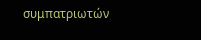συμπατριωτών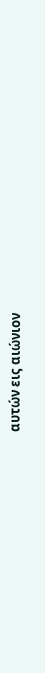αυτών εις αιώνιον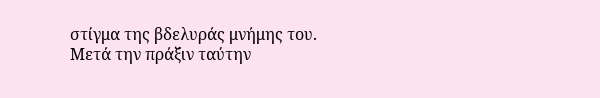στίγμα της βδελυράς μνήμης του. Μετά την πράξιν ταύτην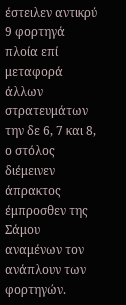έστειλεν αντικρύ 9 φορτηγά πλοία επί μεταφορά άλλων στρατευμάτων την δε 6, 7 και 8, ο στόλος διέμεινεν άπρακτος έμπροσθεν της Σάμου αναμένων τον ανάπλουν των φορτηγών.